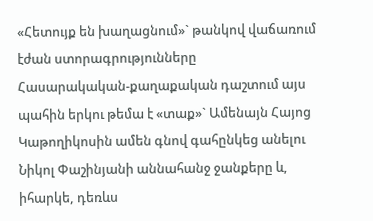«Հետույք են խաղացնում»` թանկով վաճառում էժան ստորագրությունները
Հասարակական-քաղաքական դաշտում այս պահին երկու թեմա է «տաք»` Ամենայն Հայոց Կաթողիկոսին ամեն գնով գահընկեց անելու Նիկոլ Փաշինյանի աննահանջ ջանքերը և, իհարկե, դեռևս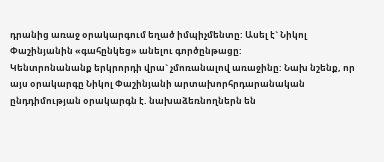դրանից առաջ օրակարգում եղած իմպիչմենտը: Ասել է` Նիկոլ Փաշինյանին «գահընկեց» անելու գործընթացը:
Կենտրոնանանք երկրորդի վրա` չմոռանալով առաջինը: Նախ նշենք, որ այս օրակարգը Նիկոլ Փաշինյանի արտախորհրդարանական ընդդիմության օրակարգն է. նախաձեռնողներն են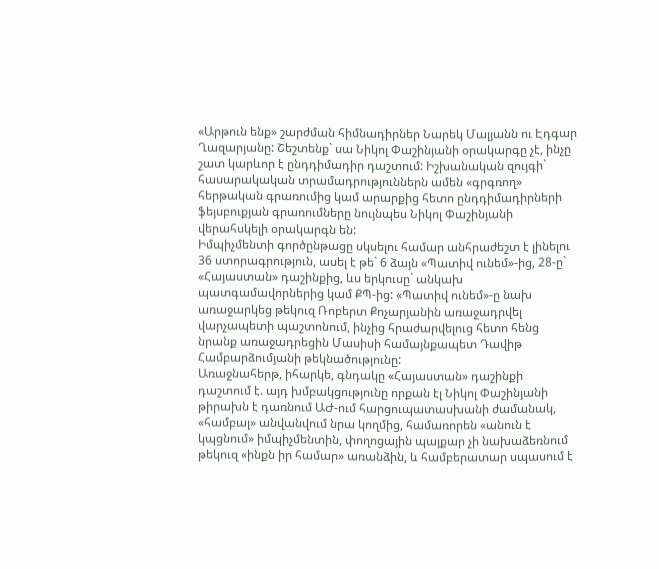«Արթուն ենք» շարժման հիմնադիրներ Նարեկ Մալյանն ու Էդգար Ղազարյանը: Շեշտենք` սա Նիկոլ Փաշինյանի օրակարգը չէ, ինչը շատ կարևոր է ընդդիմադիր դաշտում: Իշխանական զույգի` հասարակական տրամադրություններն ամեն «գրգռող» հերթական գրառումից կամ արարքից հետո ընդդիմադիրների ֆեյսբուքյան գրառումները նույնպես Նիկոլ Փաշինյանի վերահսկելի օրակարգն են:
Իմպիչմենտի գործընթացը սկսելու համար անհրաժեշտ է լինելու 36 ստորագրություն, ասել է թե` 6 ձայն «Պատիվ ունեմ»-ից, 28-ը` «Հայաստան» դաշինքից, ևս երկուսը` անկախ պատգամավորներից կամ ՔՊ-ից: «Պատիվ ունեմ»-ը նախ առաջարկեց թեկուզ Ռոբերտ Քոչարյանին առաջադրվել վարչապետի պաշտոնում, ինչից հրաժարվելուց հետո հենց նրանք առաջադրեցին Մասիսի համայնքապետ Դավիթ Համբարձումյանի թեկնածությունը:
Առաջնահերթ, իհարկե, գնդակը «Հայաստան» դաշինքի դաշտում է. այդ խմբակցությունը որքան էլ Նիկոլ Փաշինյանի թիրախն է դառնում ԱԺ-ում հարցուպատասխանի ժամանակ, «համբալ» անվանվում նրա կողմից, համառորեն «անուն է կպցնում» իմպիչմենտին, փողոցային պայքար չի նախաձեռնում թեկուզ «ինքն իր համար» առանձին, և համբերատար սպասում է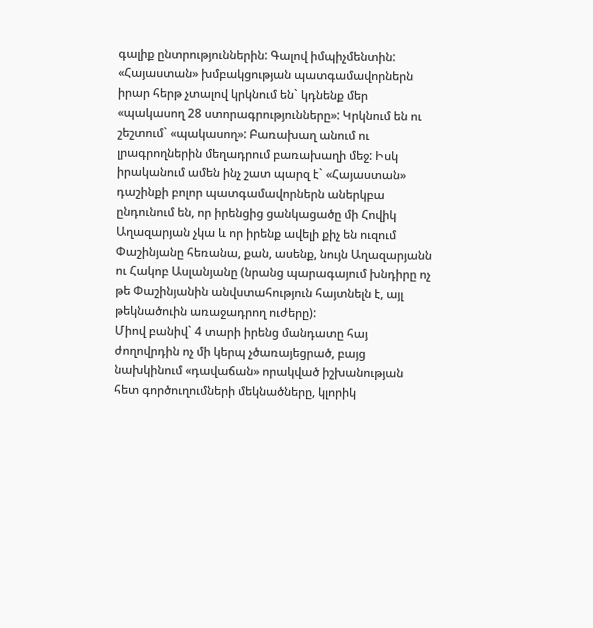գալիք ընտրություններին: Գալով իմպիչմենտին: «Հայաստան» խմբակցության պատգամավորներն իրար հերթ չտալով կրկնում են` կդնենք մեր «պակասող 28 ստորագրությունները»: Կրկնում են ու շեշտում` «պակասող»: Բառախաղ անում ու լրագրողներին մեղադրում բառախաղի մեջ: Իսկ իրականում ամեն ինչ շատ պարզ է` «Հայաստան» դաշինքի բոլոր պատգամավորներն աներկբա ընդունում են, որ իրենցից ցանկացածը մի Հովիկ Աղազարյան չկա և որ իրենք ավելի քիչ են ուզում Փաշինյանը հեռանա, քան, ասենք, նույն Աղազարյանն ու Հակոբ Ասլանյանը (նրանց պարագայում խնդիրը ոչ թե Փաշինյանին անվստահություն հայտնելն է, այլ թեկնածուին առաջադրող ուժերը):
Միով բանիվ` 4 տարի իրենց մանդատը հայ ժողովրդին ոչ մի կերպ չծառայեցրած, բայց նախկինում «դավաճան» որակված իշխանության հետ գործուղումների մեկնածները, կլորիկ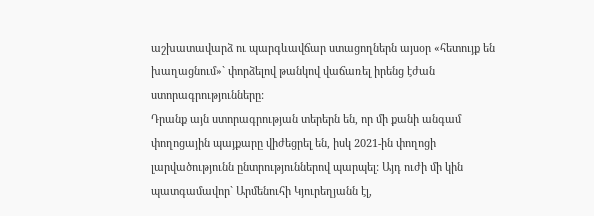աշխատավարձ ու պարգևավճար ստացողներն այսօր «հետույք են խաղացնում»` փորձելով թանկով վաճառել իրենց էժան ստորագրությունները:
Դրանք այն ստորագրության տերերն են, որ մի քանի անգամ փողոցային պայքարը վիժեցրել են, իսկ 2021-ին փողոցի լարվածությունն ընտրություններով պարպել: Այդ ուժի մի կին պատգամավոր` Արմենուհի Կյուրեղյանն էլ,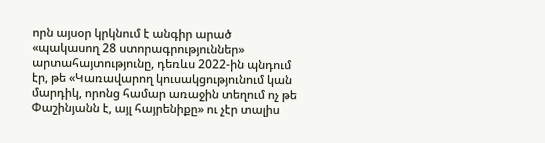որն այսօր կրկնում է անգիր արած «պակասող 28 ստորագրություններ» արտահայտությունը, դեռևս 2022-ին պնդում էր, թե «Կառավարող կուսակցությունում կան մարդիկ, որոնց համար առաջին տեղում ոչ թե Փաշինյանն է, այլ հայրենիքը» ու չէր տալիս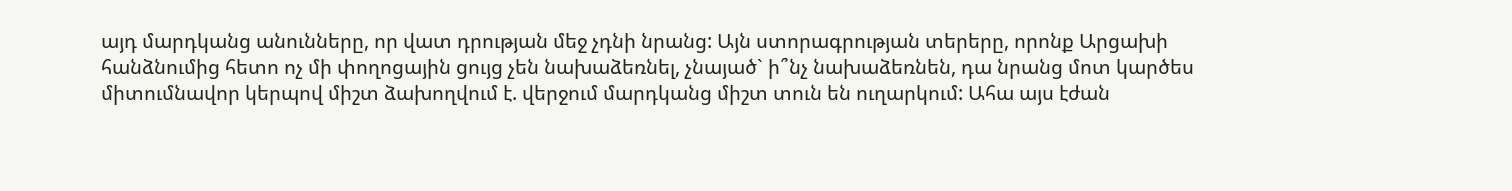այդ մարդկանց անունները, որ վատ դրության մեջ չդնի նրանց: Այն ստորագրության տերերը, որոնք Արցախի հանձնումից հետո ոչ մի փողոցային ցույց չեն նախաձեռնել, չնայած` ի՞նչ նախաձեռնեն, դա նրանց մոտ կարծես միտումնավոր կերպով միշտ ձախողվում է. վերջում մարդկանց միշտ տուն են ուղարկում: Ահա այս էժան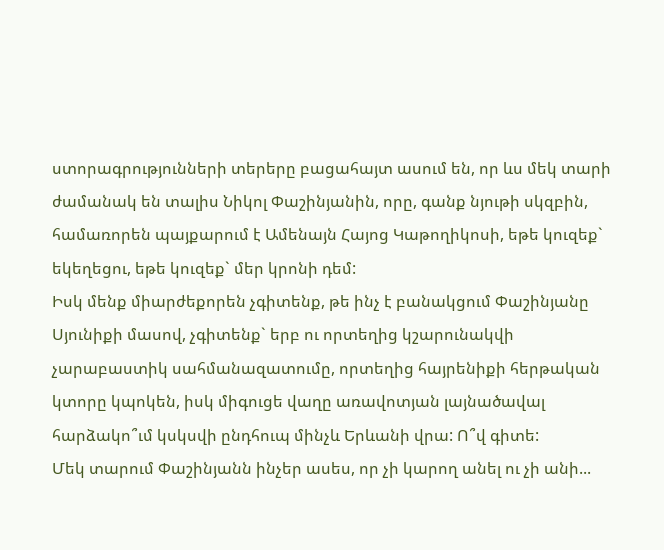ստորագրությունների տերերը բացահայտ ասում են, որ ևս մեկ տարի ժամանակ են տալիս Նիկոլ Փաշինյանին, որը, գանք նյութի սկզբին, համառորեն պայքարում է Ամենայն Հայոց Կաթողիկոսի, եթե կուզեք` եկեղեցու, եթե կուզեք` մեր կրոնի դեմ:
Իսկ մենք միարժեքորեն չգիտենք, թե ինչ է բանակցում Փաշինյանը Սյունիքի մասով, չգիտենք` երբ ու որտեղից կշարունակվի չարաբաստիկ սահմանազատումը, որտեղից հայրենիքի հերթական կտորը կպոկեն, իսկ միգուցե վաղը առավոտյան լայնածավալ հարձակո՞ւմ կսկսվի ընդհուպ մինչև Երևանի վրա: Ո՞վ գիտե:
Մեկ տարում Փաշինյանն ինչեր ասես, որ չի կարող անել ու չի անի...